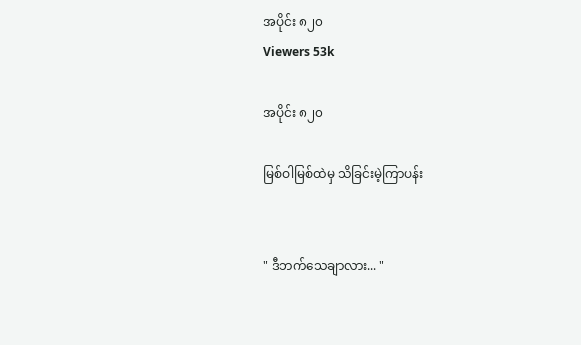အပိုင်း ၈၂၀
Viewers 53k

အပိုင်း ၈၂၀

မြစ်ဝါမြစ်ထဲမှ သိခြင်းမဲ့ကြာပန်း


" ဒီဘက်သေချာလား... "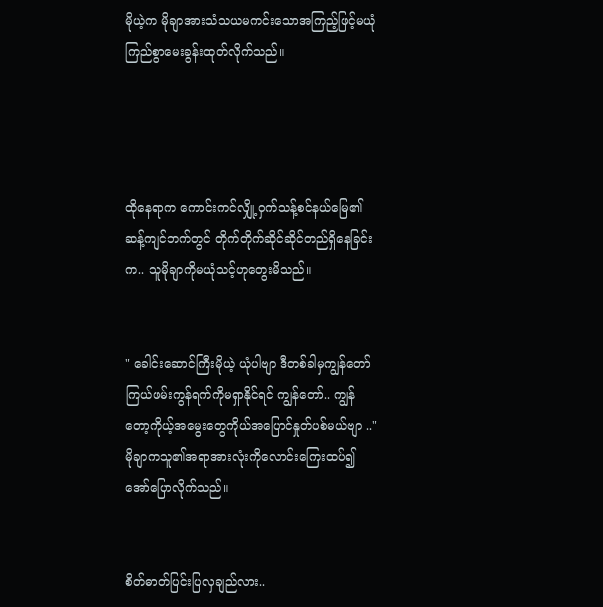မိုယဲ့က မိုချာအားသံသယမကင်းသောအကြည့်ဖြင့်မယုံကြည်စွာမေးခွန်းထုတ်လိုက်သည်။




ထိုနေရာက ကောင်းကင်လျှို့ဝှက်သန့်စင်နယ်မြေ၏ဆန့်ကျင်ဘက်တွင် တိုက်တိုက်ဆိုင်ဆိုင်တည်ရှိနေခြင်းက.. သူမိုချာကိုမယုံသင့်ဟုတွေးမိသည်။


" ခေါင်းဆောင်ကြီးမိုယဲ့ ယုံပါဗျာ ဒီတစ်ခါမှကျွန်တော် ကြယ်ဖမ်းကွန်ရက်ကိုမရှာနိုင်ရင် ကျွန်တော်.. ကျွန်တော့ကိုယ့်အမွေးတွေကိုယ်အပြောင်နှုတ်ပစ်မယ်ဗျာ .." မိုချာကသူ၏အရာအားလုံးကိုလောင်းကြေးထပ်၍အော်ပြောလိုက်သည်။


စိတ်ဓာတ်ပြင်းပြလှချည်လား..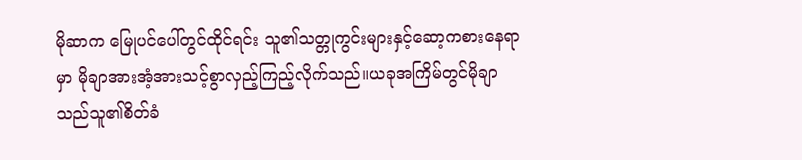မိုဆာက မြေုပင်ပေါ်တွင်ထိုင်ရင်း သူ၏သတ္တုကွင်းများနှင့်ဆော့ကစားနေရာမှာ မိုချာအားအံ့အားသင့်စွာလှည့်ကြည့်လိုက်သည်။ယခုအကြိမ်တွင်မိုချာသည်သူ၏စိတ်ခံ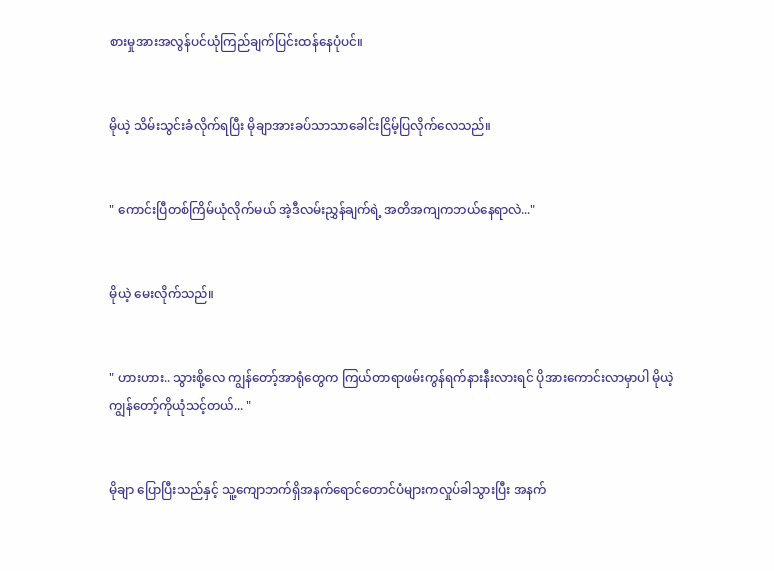စားမှုအားအလွန်ပင်ယုံကြည်ချက်ပြင်းထန်နေပုံပင်။


မိုယဲ့ သိမ်းသွင်းခံလိုက်ရပြီး မိုချာအားခပ်သာသာခေါင်းငြိမ့်ပြလိုက်လေသည်။


" ကောင်းပြီတစ်ကြိမ်ယုံလိုက်မယ် အဲ့ဒီလမ်းညွှန်ချက်ရဲ့ အတိအကျကဘယ်နေရာလဲ..."


မိုယဲ့ မေးလိုက်သည်။


" ဟားဟား.. သွားစို့လေ ကျွန်တော့်အာရုံတွေက ကြယ်တာရာဖမ်းကွန်ရက်နားနီးလားရင် ပိုအားကောင်းလာမှာပါ မိုယဲ့ကျွန်တော့်ကိုယုံသင့်တယ်... "


မိုချာ ပြောပြီးသည်နှင့် သူ့ကျောဘက်ရှိအနက်ရောင်တောင်ပံများကလှုပ်ခါသွားပြီး အနက်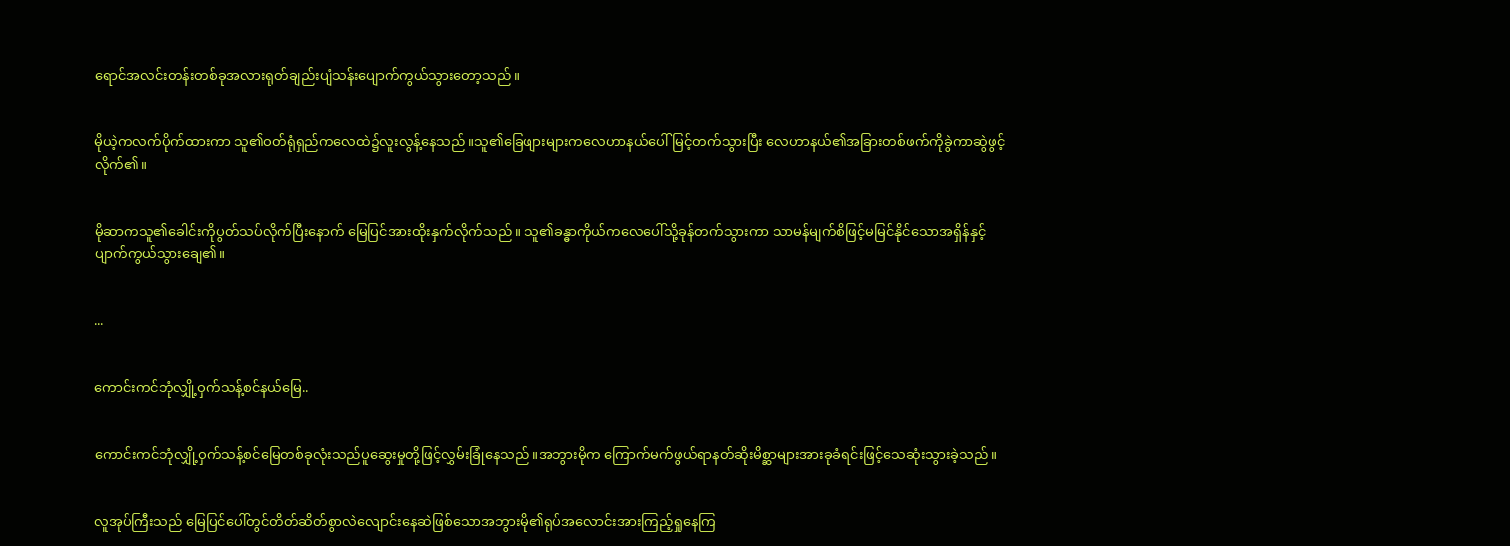ရောင်အလင်းတန်းတစ်ခုအလားရုတ်ချည်းပျံသန်းပျောက်ကွယ်သွားတော့သည်။


မိုယဲ့ကလက်ပိုက်ထားကာ သူ၏ဝတ်ရုံရှည်ကလေထဲ၌လူးလွန့်နေသည်။သူ၏ခြေဖျားများကလေဟာနယ်ပေါ်မြင့်တက်သွားပြီး လေဟာနယ်၏အခြားတစ်ဖက်ကိုခွဲကာဆွဲဖွင့်လိုက်၏။


မိုဆာကသူ၏ခေါင်းကိုပွတ်သပ်လိုက်ပြီးနောက် မြေပြင်အားထိုးနှက်လိုက်သည်။ သူ၏ခန္ဓာကိုယ်ကလေပေါ်သို့ခုန်တက်သွားကာ သာမန်မျက်စိဖြင့်မမြင်နိုင်သောအရှိန်နှင့်ပျာက်ကွယ်သွားချေ၏။


...


ကောင်းကင်ဘုံလျှို့ဝှက်သန့်စင်နယ်မြေ..


ကောင်းကင်ဘုံလျှို့ဝှက်သန့်စင်မြေတစ်ခုလုံးသည်ပူဆွေးမှုတို့ဖြင့်လွှမ်းခြုံနေသည်။အဘွားမိုက ကြောက်မက်ဖွယ်ရာနတ်ဆိုးမိစ္ဆာများအားခုခံရင်းဖြင့်သေဆုံးသွားခဲ့သည်။


လူအုပ်ကြီးသည် မြေပြင်ပေါ်တွင်တိတ်ဆိတ်စွာလဲလျောင်းနေဆဲဖြစ်သောအဘွားမို၏ရုပ်အလောင်းအားကြည့်ရှုနေကြ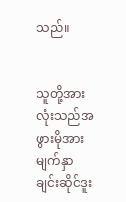သည်။


သူတို့အားလုံးသည်အဖွားမိုအားမျက်နှာချင်းဆိုင်ဒူး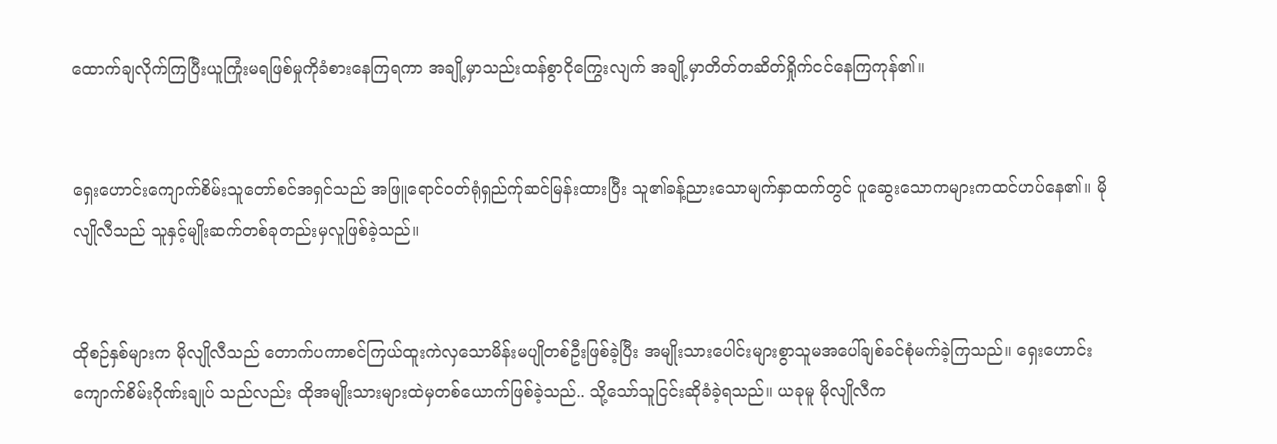ထောက်ချလိုက်ကြပြီးယူကြုံးမရဖြစ်မှုကိုခံစားနေကြရကာ အချို့မှာသည်းထန်စွာငိုကြွေးလျက် အချို့မှာတိတ်တဆိတ်ရှိုက်ငင်နေကြကုန်၏။


ရှေးဟောင်းကျောက်စိမ်းသူတော်စင်အရှင်သည် အဖြူရောင်ဝတ်ရုံရှည်က်ုဆင်မြန်းထားပြီး သူ၏ခန့်ညားသောမျက်နှာထက်တွင် ပူဆွေးသောကများကထင်ဟပ်နေ၏။ မိုလျိုလီသည် သူနှင့်မျိုးဆက်တစ်ခုတည်းမှလူဖြစ်ခဲ့သည်။


ထိုစဉ်နှစ်များက မိုလျိုလီသည် တောက်ပကာစင်ကြယ်ထူးကဲလှသောမိန်းမပျိုတစ်ဦးဖြစ်ခဲ့ပြီး အမျိုးသားပေါင်းများစွာသူမအပေါ်ချစ်ခင်စုံမက်ခဲ့ကြသည်။ ရှေးဟောင်းကျောက်စိမ်းဂိုဏ်းချုပ် သည်လည်း ထိုအမျိုးသားများထဲမှတစ်ယောက်ဖြစ်ခဲ့သည်.. သို့သော်သူငြင်းဆိုခံခဲ့ရသည်။ ယခုမူ မိုလျိုလီက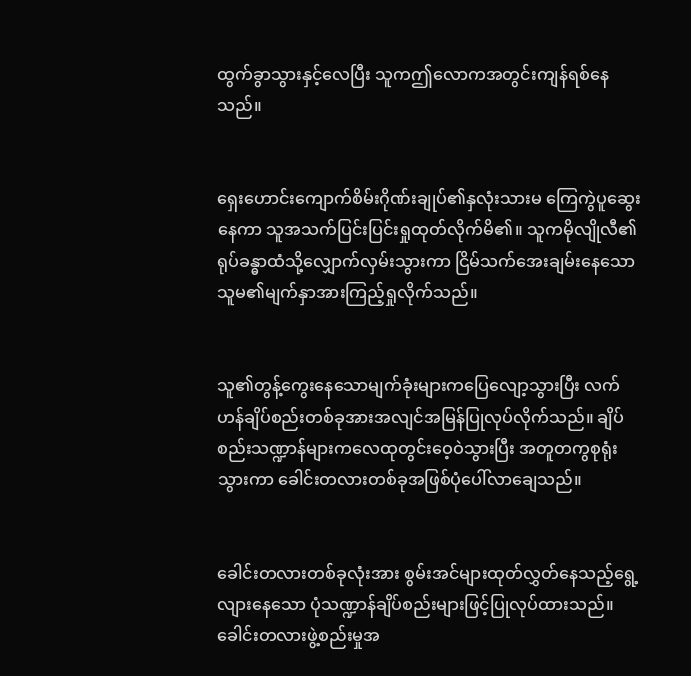ထွက်ခွာသွားနှင့်လေပြီး သူကဤလောကအတွင်းကျန်ရစ်နေသည်။


ရှေးဟောင်းကျောက်စိမ်းဂိုဏ်းချုပ်၏နှလုံးသားမ ကြေကွဲပူဆွေးနေကာ သူအသက်ပြင်းပြင်းရှုထုတ်လိုက်မိ၏။ သူကမိုလျိုလီ၏ရုပ်ခန္ဓာထံသို့လျှောက်လှမ်းသွားကာ ငြိမ်သက်အေးချမ်းနေသောသူမ၏မျက်နှာအားကြည့်ရှုလိုက်သည်။


သူ၏တွန့်ကွေးနေသောမျက်ခုံးများကပြေလျော့သွားပြီး လက်ဟန်ချိပ်စည်းတစ်ခုအားအလျင်အမြန်ပြုလုပ်လိုက်သည်။ ချိပ်စည်းသဏ္ဍာန်များကလေထုတွင်းဝေ့ဝဲသွားပြီး အတူတကွစုရုံးသွားကာ ခေါင်းတလားတစ်ခုအဖြစ်ပုံပေါ်လာချေသည်။


ခေါင်းတလားတစ်ခုလုံးအား စွမ်းအင်များထုတ်လွှတ်နေသည့်ရွေ့လျားနေသော ပုံသဏ္ဍာန်ချိပ်စည်းများဖြင့်ပြုလုပ်ထားသည်။ခေါင်းတလားဖွဲ့စည်းမှုအ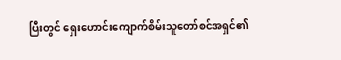ပြီးတွင် ရှေးဟောင်းကျောက်စိမ်းသူတော်စင်အရှင်၏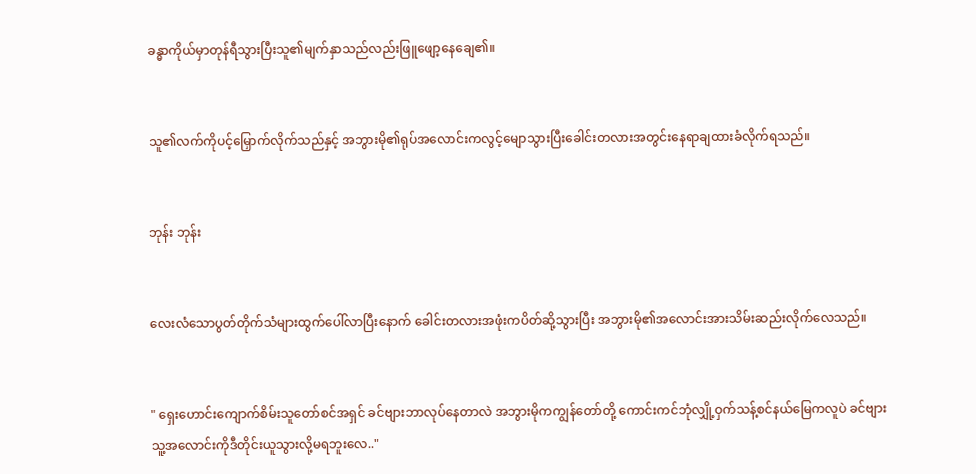ခန္ဓာကိုယ်မှာတုန်ရီသွားပြီးသူ၏မျက်နှာသည်လည်းဖြူဖျော့နေချေ၏။


သူ၏လက်ကိုပင့်မြှောက်လိုက်သည်နှင့် အဘွားမို၏ရုပ်အလောင်းကလွင့်မျောသွားပြီးခေါင်းတလားအတွင်းနေရာချထားခံလိုက်ရသည်။


ဘုန်း ဘုန်း


လေးလံသောပွတ်တိုက်သံများထွက်ပေါ်လာပြီးနောက် ခေါင်းတလားအဖုံးကပိတ်ဆို့သွားပြီး အဘွားမို၏အလောင်းအားသိမ်းဆည်းလိုက်လေသည်။


" ရှေးဟောင်းကျောက်စိမ်းသူတော်စင်အရှင် ခင်ဗျားဘာလုပ်နေတာလဲ အဘွားမိုကကျွန်တော်တို့ ကောင်းကင်ဘုံလျှို့ဝှက်သန့်စင်နယ်မြေကလူပဲ ခင်ဗျားသူ့အလောင်းကိုဒီတိုင်းယူသွားလို့မရဘူးလေ.."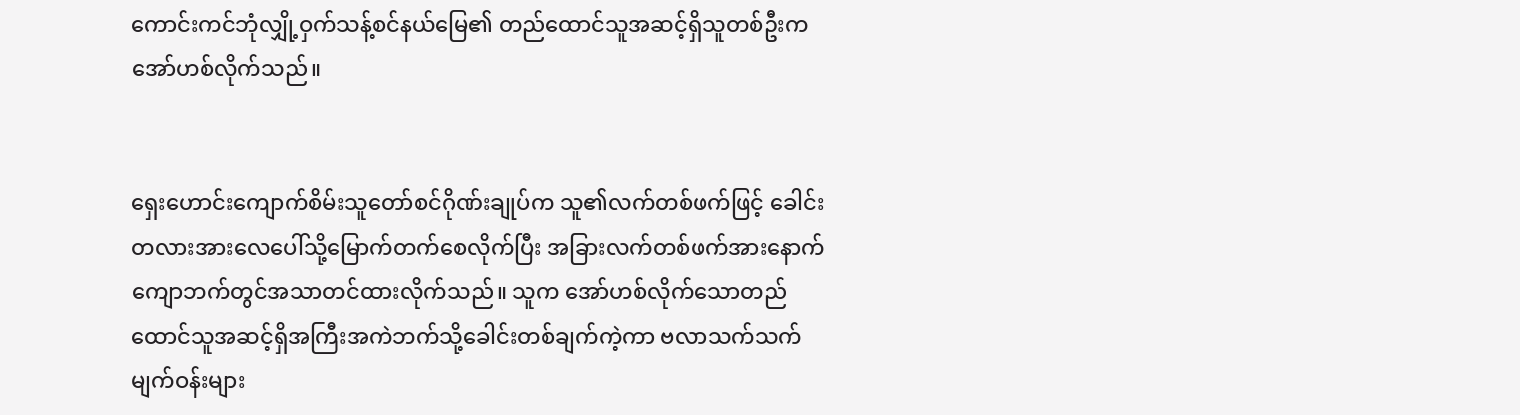ကောင်းကင်ဘုံလျှို့ဝှက်သန့်စင်နယ်မြေ၏ တည်ထောင်သူအဆင့်ရှိသူတစ်ဦးကအော်ဟစ်လိုက်သည်။


ရှေးဟောင်းကျောက်စိမ်းသူတော်စင်ဂိုဏ်းချုပ်က သူ၏လက်တစ်ဖက်ဖြင့် ခေါင်းတလားအားလေပေါ်သို့မြောက်တက်စေလိုက်ပြီး အခြားလက်တစ်ဖက်အားနောက်ကျောဘက်တွင်အသာတင်ထားလိုက်သည်။ သူက အော်ဟစ်လိုက်သောတည်ထောင်သူအဆင့်ရှိအကြီးအကဲဘက်သို့ခေါင်းတစ်ချက်ကဲ့ကာ ဗလာသက်သက်မျက်ဝန်းများ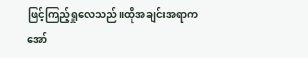ဖြင့်ကြည့်ရှုလေသည်။ထိုအချင်းအရာက အော်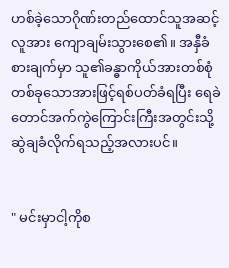ဟစ်ခဲ့သောဂိုဏ်းတည်ထောင်သူအဆင့်လူအား ကျောချမ်းသွားစေ၏။ အနှီခံစားချက်မှာ သူ၏ခန္ဓာကိုယ်အားတစ်စုံတစ်ခုသောအားဖြင့်ရစ်ပတ်ခံရပြီး ရေခဲတောင်အက်ကွဲကြောင်းကြီးအတွင်းသို့ဆွဲချခံလိုက်ရသည့်အလားပင်။


" မင်းမှာငါ့ကိုစ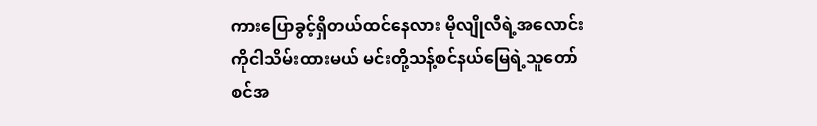ကားပြောခွင့်ရှိတယ်ထင်နေလား မိုလျိုလီရဲ့အလောင်းကိုငါသိမ်းထားမယ် မင်းတို့သန့်စင်နယ်မြေရဲ့သူတော်စင်အ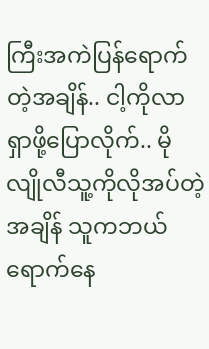ကြီးအကဲပြန်ရောက်တဲ့အချိန်.. ငါ့ကိုလာရှာဖို့ပြောလိုက်.. မိုလျိုလီသူ့ကိုလိုအပ်တဲ့အချိန် သူကဘယ်ရောက်နေ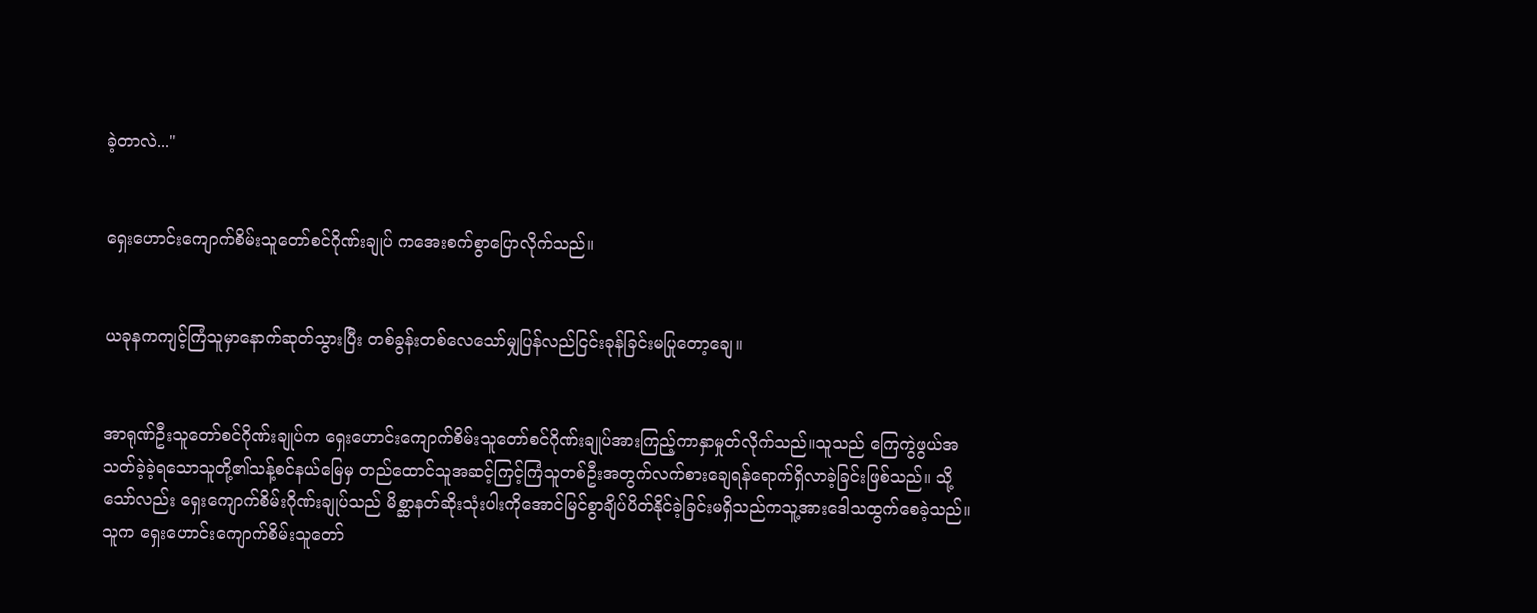ခဲ့တာလဲ..."


ရှေးဟောင်းကျောက်စိမ်းသူတော်စင်ဂိုဏ်းချုပ် ကအေးစက်စွာပြောလိုက်သည်။


ယခုနကကျင့်ကြံသူမှာနောက်ဆုတ်သွားပြီး တစ်ခွန်းတစ်လေသော်မျှပြန်လည်ငြင်းခုန်ခြင်းမပြုတော့ချေ။


အာရုဏ်ဦးသူတော်စင်ဂိုဏ်းချုပ်က ရှေးဟောင်းကျောက်စိမ်းသူတော်စင်ဂိုဏ်းချုပ်အားကြည့်ကာနှာမှုတ်လိုက်သည်။သူသည် ကြေကွဲဖွယ်အသတ်ခဲ့ခဲ့ရသောသူတို့၏သန့်စင်နယ်မြေမှ တည်ထောင်သူအဆင့်ကြင့်ကြံသူတစ်ဦးအတွက်လက်စားချေရန်ရောက်ရှိလာခဲ့ခြင်းဖြစ်သည်။ သို့သော်လည်း ရှေးကျောက်စိမ်းဂိုဏ်းချုပ်သည် မိစ္ဆာနတ်ဆိုးသုံးပါးကိုအောင်မြင်စွာချိပ်ပိတ်နိုင်ခဲ့ခြင်းမရှိသည်ကသူ့အားဒေါသထွက်စေခဲ့သည်။သူက ရှေးဟောင်းကျောက်စိမ်းသူတော်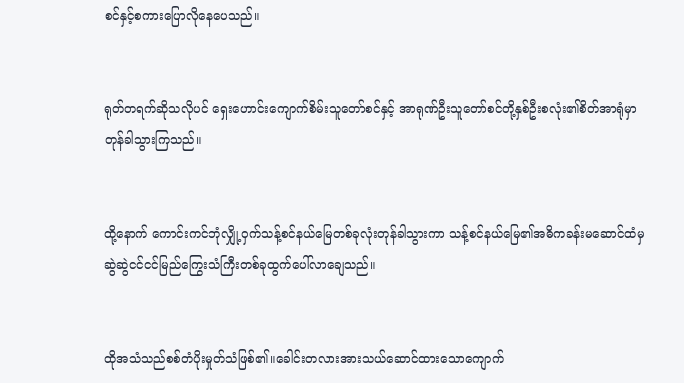စင်နှင့်စကားပြောလိုနေပေသည်။


ရုတ်တရက်ဆိုသလိုပင် ရှေးဟောင်းကျောက်စိမ်းသူတော်စင်နှင့် အာရုဏ်ဦးသူတော်စင်တို့နှစ်ဦးစလုံး၏စိတ်အာရုံမှာတုန်ခါသွားကြသည်။


ထို့နောက် ကောင်းကင်ဘုံလျှို့ဝှက်သန့်စင်နယ်မြေတစ်ခုလုံးတုန်ခါသွားကာ သန့်စင်နယ်မြေ၏အဓိကခန်းမဆောင်ထံမှ ဆွဲဆွဲငင်ငင်မြည်ကြွေးသံကြီးတစ်ခုထွက်ပေါ်လာချေသည်။


ထိုအသံသည်စစ်တံပိုးမှုတ်သံဖြစ်၏။ခေါင်းတလားအားသယ်ဆောင်ထားသောကျောက်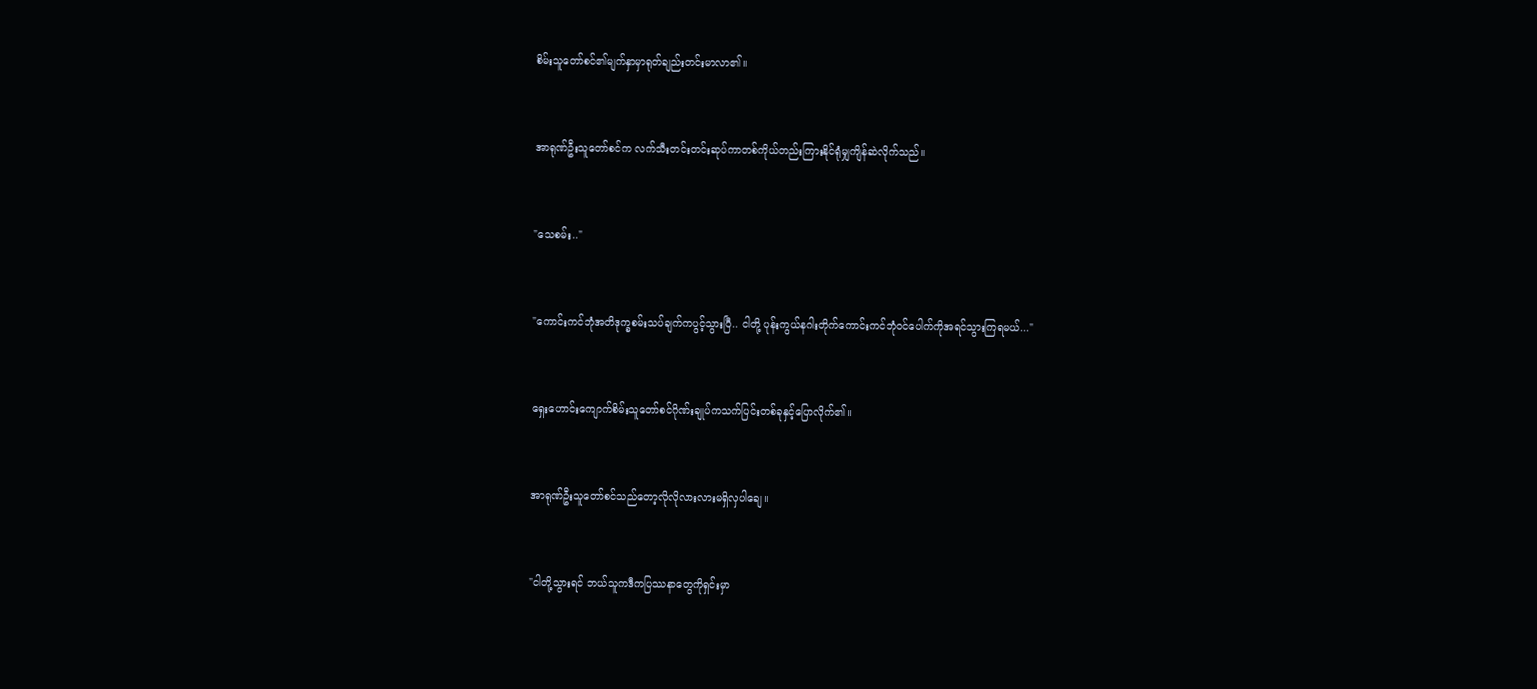စိမ်းသူတော်စင်၏မျက်နှာမှာရုတ်ချည်းတင်းမာလာ၏။


အာရုဏ်ဦးသူတော်စင်က လက်သီးတင်းတင်းဆုပ်ကာတစ်ကိုယ်တည်းကြားနိုင်ရုံမျှကျိန်ဆဲလိုက်သည်။


"သေစမ်း.."


"ကောင်းကင်ဘုံအတိဒုက္ခစမ်းသပ်ချက်ကပွင့်သွားပြီ.. ငါတို့ ပုန်းကွယ်နဂါးတိုက်ကောင်းကင်ဘုံဝင်ပေါက်ကိုအရင်သွားကြရမယ်..."


ရှေးဟောင်းကျောက်စိမ်းသူတော်စင်ဂိုဏ်းချုပ်ကသက်ပြင်းတစ်ခုနှင့်ပြောလိုက်၏။


အာရုဏ်ဦးသူတော်စင်သည်တော့လိုလိုလားလားမရှိလှပါချေ။


"ငါတို့သွားရင် ဘယ်သူကဒီကပြဿနာတွေကိုရှင်းမှာ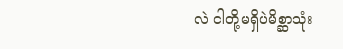လဲ ငါတို့မရှိပဲမိစ္ဆာသုံး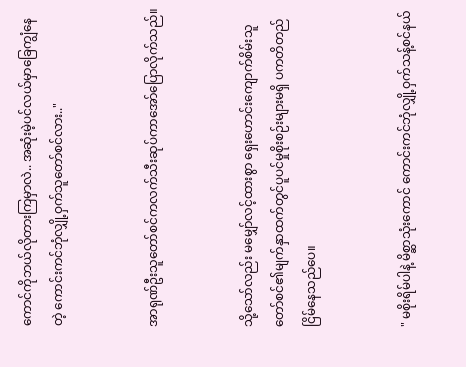ကောင်ကိုဘယ်လိုတားကြမှာလဲ.. အဆုံးမဲ့ပင်လယ်မှာခြေကျွံနေတဲ့ ကောင်းကင်ဘုံလျှို့ဝှက်သူတော်စင်လား.."


အာရုဏ်ဦးသူတော်စင်ကလက်သီးဆုပ်ကာအော်ပြောလိုက်သည်။


သို့သော်လည်း မမျှော်လင့်ထားစွာ ရှေးဟောင်းကျောက်စိမ်းသူတော်စင်၏မျက်နှာထက်တွင်ပူပင်မှုစိုးစဉ်းများမရှိ ပကတိတည်ငြိမ်နေသည်ပေ။


" မစိုးရိမ်ပါနဲ့ မိစ္ဆာသုံးကောင် ကောင်းကင်ဘုံလျှို့ဝှက်သန့်စင်နယ်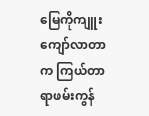မြေကိုကျူးကျော်လာတာက ကြယ်တာရာဖမ်းကွန်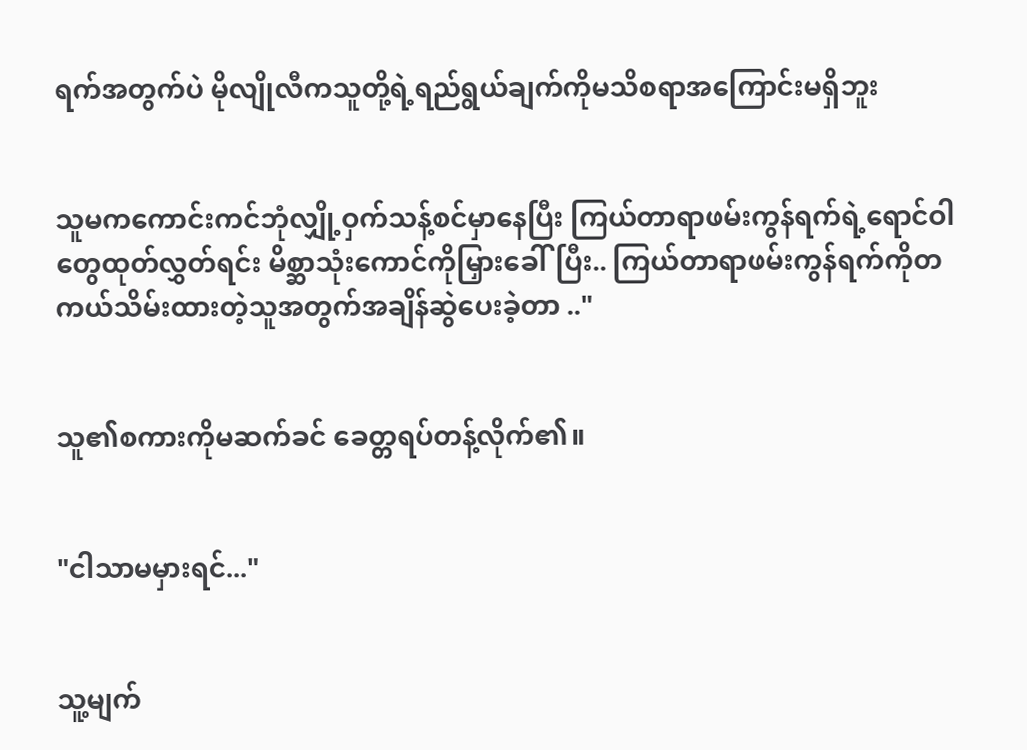ရက်အတွက်ပဲ မိုလျိုလီကသူတို့ရဲ့ရည်ရွယ်ချက်ကိုမသိစရာအကြောင်းမရှိဘူး


သူမကကောင်းကင်ဘုံလျှို့ဝှက်သန့်စင်မှာနေပြီး ကြယ်တာရာဖမ်းကွန်ရက်ရဲ့ရောင်ဝါတွေထုတ်လွှတ်ရင်း မိစ္ဆာသုံးကောင်ကိုမြှားခေါ်ပြီး.. ကြယ်တာရာဖမ်းကွန်ရက်ကိုတကယ်သိမ်းထားတဲ့သူအတွက်အချိန်ဆွဲပေးခဲ့တာ .."


သူ၏စကားကိုမဆက်ခင် ခေတ္တရပ်တန့်လိုက်၏။


"ငါသာမမှားရင်..."


သူ့မျက်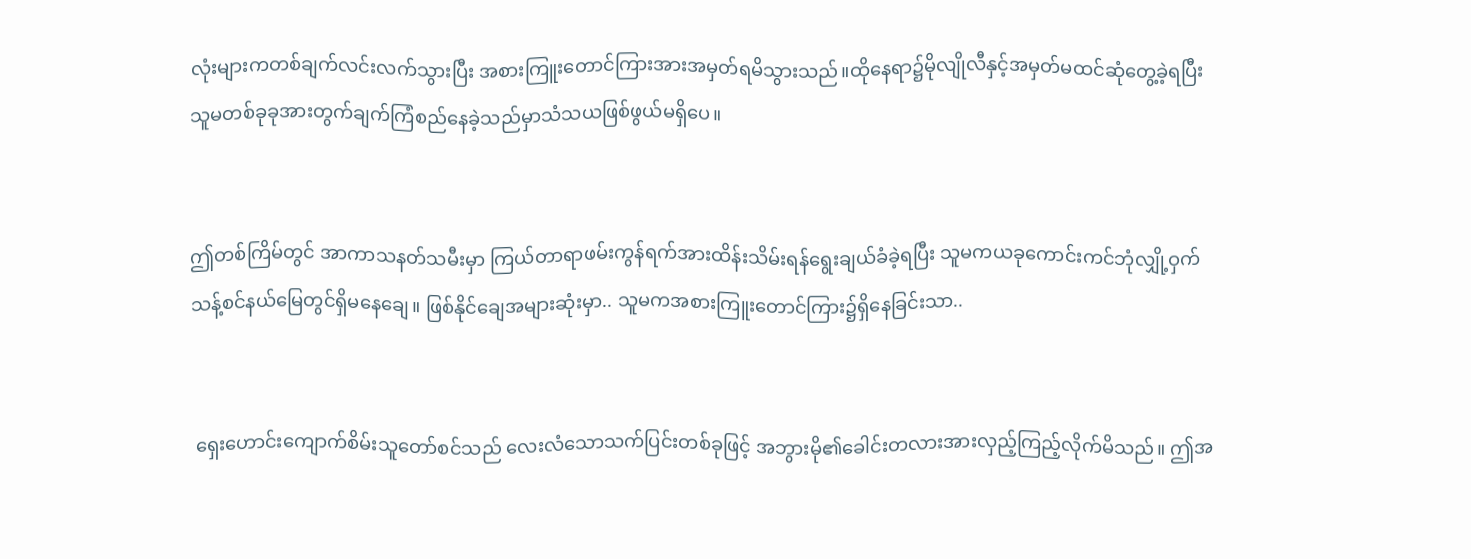လုံးများကတစ်ချက်လင်းလက်သွားပြီး အစားကြူးတောင်ကြားအားအမှတ်ရမိသွားသည်။ထိုနေရာ၌မိုလျိုလီနှင့်အမှတ်မထင်ဆုံတွေ့ခဲ့ရပြီး သူမတစ်ခုခုအားတွက်ချက်ကြံစည်နေခဲ့သည်မှာသံသယဖြစ်ဖွယ်မရှိပေ။


ဤတစ်ကြိမ်တွင် အာကာသနတ်သမီးမှာ ကြယ်တာရာဖမ်းကွန်ရက်အားထိန်းသိမ်းရန်ရွေးချယ်ခံခဲ့ရပြီး သူမကယခုကောင်းကင်ဘုံလျှို့ဝှက်သန့်စင်နယ်မြေတွင်ရှိမနေချေ။ ဖြစ်နိုင်ချေအများဆုံးမှာ.. သူမကအစားကြူးတောင်ကြား၌ရှိနေခြင်းသာ..


 ရှေးဟောင်းကျောက်စိမ်းသူတော်စင်သည် လေးလံသောသက်ပြင်းတစ်ခုဖြင့် အဘွားမို၏ခေါင်းတလားအားလှည့်ကြည့်လိုက်မိသည်။ ဤအ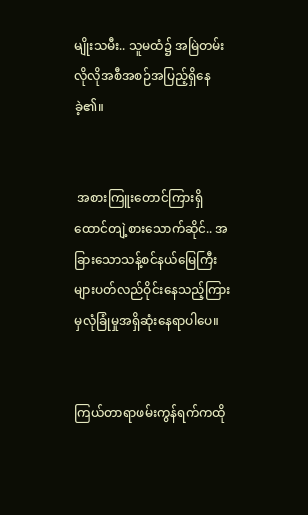မျိုးသမီး.. သူမထံ၌ အမြဲတမ်းလိုလိုအစီအစဉ်အပြည့်ရှိနေခဲ့၏။


 အစားကြူးတောင်ကြားရှိ ထောင်တျဲ့စားသောက်ဆိုင်.. အခြားသောသန့်စင်နယ်မြေကြီးများပတ်လည်ဝိုင်းနေသည့်ကြားမှလုံခြုံမှုအရှိဆုံးနေရာပါပေ။


ကြယ်တာရာဖမ်းကွန်ရက်ကထို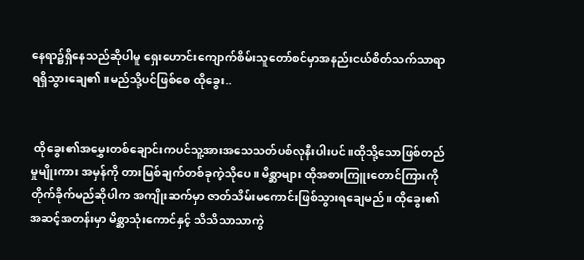နေရာ၌ရှိနေသည်ဆိုပါမူ ရှေးဟောင်းကျောက်စိမ်းသူတော်စင်မှာအနည်းငယ်စိတ်သက်သာရာရရှိသွားချေ၏။မည်သို့ပင်ဖြစ်စေ ထိုခွေး..


 ထိုခွေး၏အမွှေးတစ်ချောင်းကပင်သူ့အားအသေသတ်ပစ်လုနီးပါးပင်။ထိုသို့သောဖြစ်တည်မှုမျိုးကား အမှန်ကို တားမြစ်ချက်တစ်ခုကဲ့သိုပေ။ မိစ္ဆာများ ထိုအစားကြူးတောင်ကြားကိုတိုက်ခိုက်မည်ဆိုပါက အကျိုးဆက်မှာ ဇာတ်သိမ်းမကောင်းဖြစ်သွားရချေမည်။ ထိုခွေး၏အဆင့်အတန်းမှာ မိစ္ဆာသုံးကောင်နှင့် သိသိသာသာကွဲ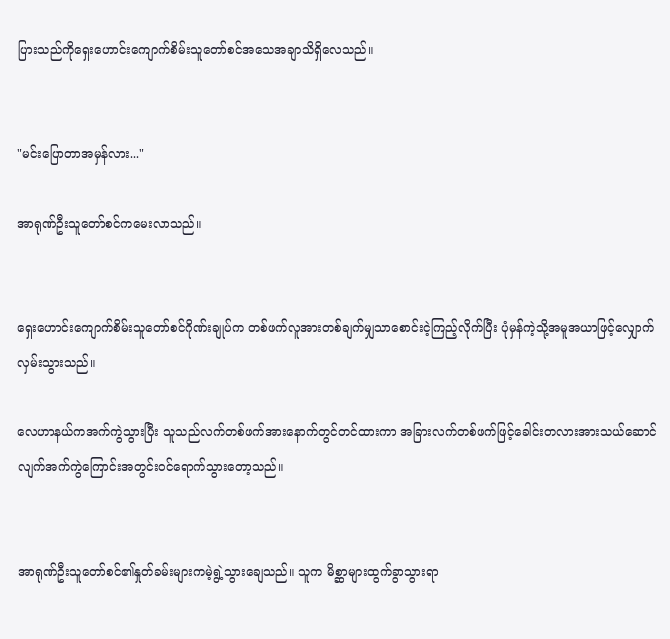ပြားသည်ကိုရှေးဟောင်းကျောက်စိမ်းသူတော်စင်အသေအချာသိရှိလေသည်။


"မင်းပြောတာအမှန်လား..."

အာရုဏ်ဦးသူတော်စင်ကမေးလာသည်။


ရှေးဟောင်းကျောက်စိမ်းသူတော်စင်ဂိုဏ်းချုပ်က တစ်ဖက်လူအားတစ်ချက်မျှသာစောင်းငဲ့ကြည့်လိုက်ပြီး ပုံမှန်ကဲ့သို့အမူအယာဖြင့်လျှောက်လှမ်းသွားသည်။

လေဟာနယ်ကအက်ကွဲသွားပြီး သူသည်လက်တစ်ဖက်အားနောက်တွင်တင်ထားကာ အခြားလက်တစ်ဖက်ဖြင့်ခေါင်းတလားအားသယ်ဆောင်လျက်အက်ကွဲကြောင်းအတွင်းဝင်ရောက်သွားတော့သည်။


အာရုဏ်ဦးသူတော်စင်၏နှုတ်ခမ်းများကမဲ့ရွဲ့သွားချေသည်။ သူက မိစ္ဆာများထွက်ခွာသွားရာ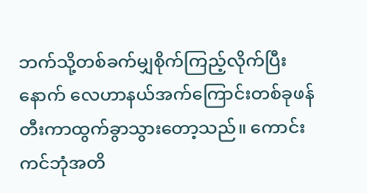ဘက်သို့တစ်ခက်မျှစိုက်ကြည့်လိုက်ပြီးနောက် လေဟာနယ်အက်ကြောင်းတစ်ခုဖန်တီးကာထွက်ခွာသွားတော့သည်။ ကောင်းကင်ဘုံအတိ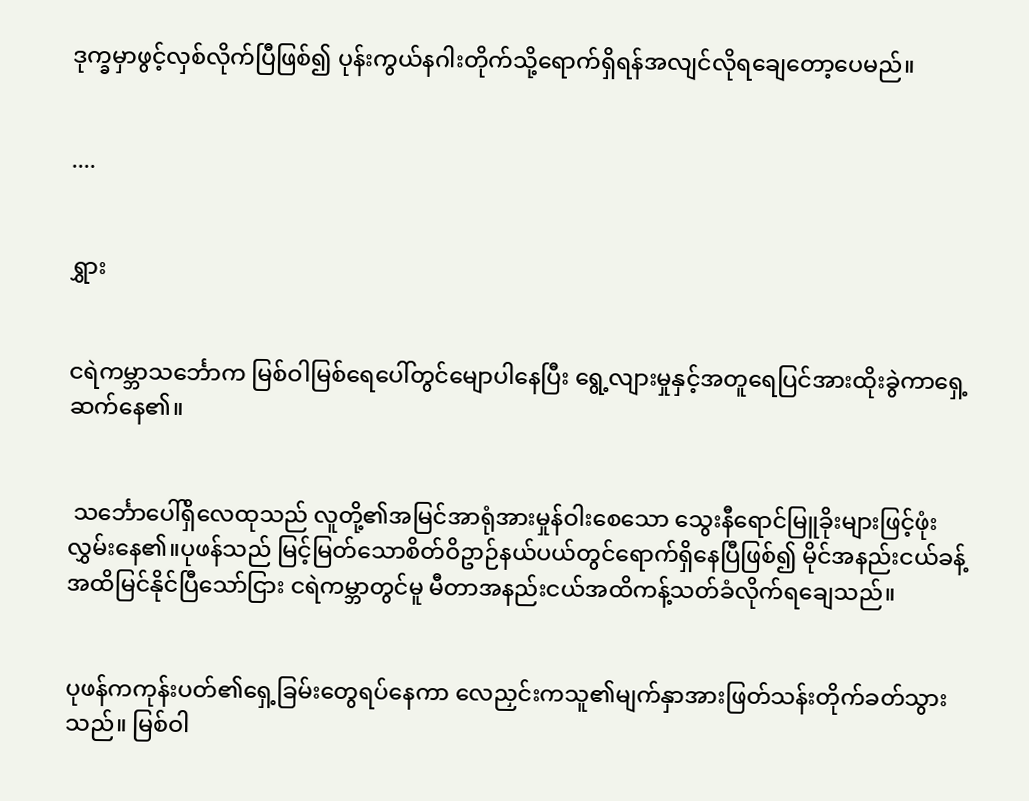ဒုက္ခမှာဖွင့်လှစ်လိုက်ပြီဖြစ်၍ ပုန်းကွယ်နဂါးတိုက်သို့ရောက်ရှိရန်အလျင်လိုရချေတော့ပေမည်။


....


ရွှား


ငရဲကမ္ဘာသင်္ဘောက မြစ်ဝါမြစ်ရေပေါ်တွင်မျောပါနေပြီး ရွေ့လျားမှုနှင့်အတူရေပြင်အားထိုးခွဲကာရှေ့ဆက်နေ၏။


 သင်္ဘောပေါ်ရှိလေထုသည် လူတို့၏အမြင်အာရုံအားမှုန်ဝါးစေသော သွေးနီရောင်မြူခိုးများဖြင့်ဖုံးလွှမ်းနေ၏။ပုဖန်သည် မြင့်မြတ်သောစိတ်ဝိဥာဉ်နယ်ပယ်တွင်ရောက်ရှိနေပြီဖြစ်၍ မိုင်အနည်းငယ်ခန့်အထိမြင်နိုင်ပြီသော်ငြား ငရဲကမ္ဘာတွင်မူ မီတာအနည်းငယ်အထိကန့်သတ်ခံလိုက်ရချေသည်။


ပုဖန်ကကုန်းပတ်၏ရှေ့ခြမ်းတွေရပ်နေကာ လေညှင်းကသူ၏မျက်နှာအားဖြတ်သန်းတိုက်ခတ်သွားသည်။ မြစ်ဝါ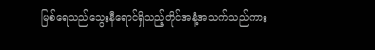မြစ်ရေသည်သွေးနီရောင်ရှိသည့်တိုင်အနံ့အသက်သည်ကား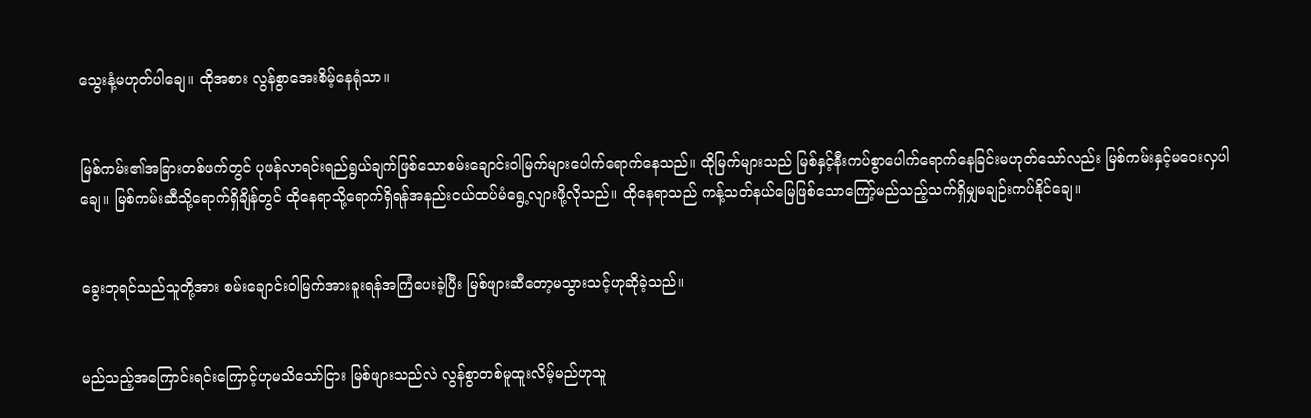သွေးနံ့မဟုတ်ပါချေ။ ထိုအစား လွန်စွာအေးစိမ့်နေရုံသာ။


မြစ်ကမ်း၏အခြားတစ်ဖက်တွင် ပုဖန်လာရင်းရည်ရွယ်ချက်ဖြစ်သောစမ်းချောင်းဝါမြက်များပေါက်ရောက်နေသည်။ ထိုမြက်များသည် မြစ်နှင့်နီးကပ်စွာပေါက်ရောက်နေခြင်းမဟုတ်သော်လည်း မြစ်ကမ်းနှင့်မဝေးလှပါချေ။ မြစ်ကမ်းဆီသို့ရောက်ရှိချိန်တွင် ထိုနေရာသို့ရောက်ရှိရန်အနည်းငယ်ထပ်မံရွေ့လျားဖို့လိုသည်။ ထိုနေရာသည် ကန့်သတ်နယ်မြေဖြစ်သောကြော့်မည်သည့်သက်ရှိမျှမချဉ်းကပ်နိုင်ချေ။


ခွေးဘုရင်သည်သူတို့အား စမ်းချောင်းဝါမြက်အားခူးရန်အကြံပေးခဲ့ပြီး မြစ်ဖျားဆီတော့မသွားသင့်ဟုဆိုခဲ့သည်။


မည်သည့်အကြောင်းရင်းကြောင့်ဟုမသိသော်ငြား မြစ်ဖျားသည်လဲ လွန်စွာတစ်မူထူးလိမ့်မည်ဟုသူ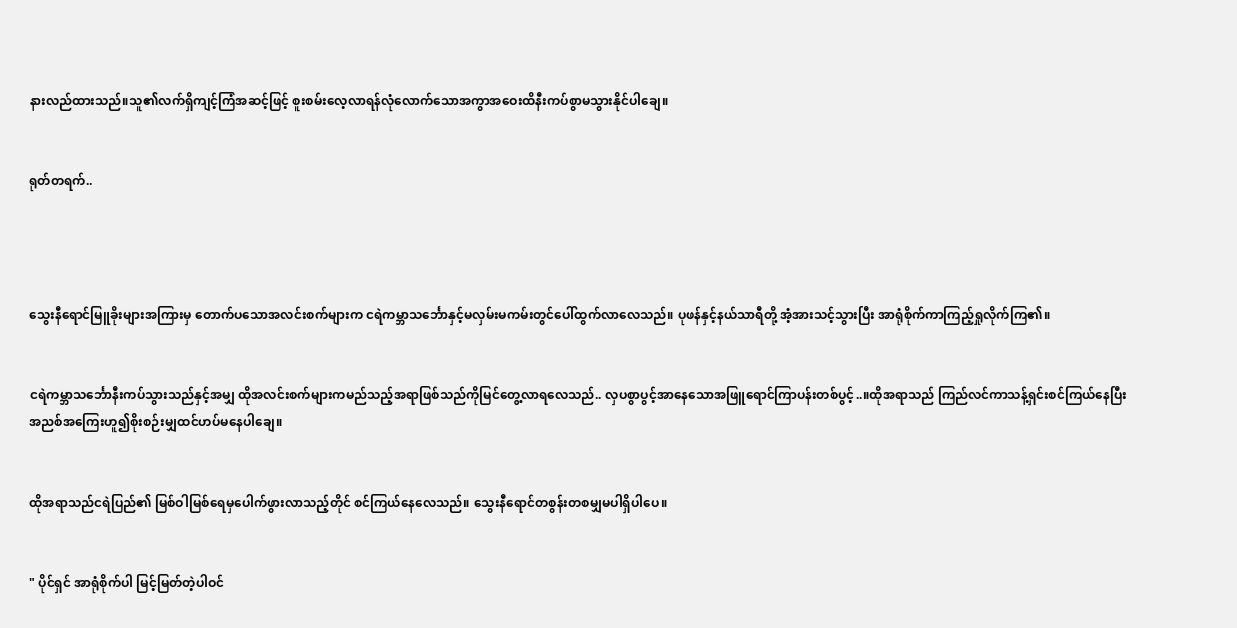နားလည်ထားသည်။သူ၏လက်ရှိကျင့်ကြံအဆင့်ဖြင့် စူးစမ်းလေ့လာရန်လုံလောက်သောအကွာအဝေးထိနီးကပ်စွာမသွားနိုင်ပါချေ။


ရုတ်တရက်..




သွေးနီရောင်မြူခိုးများအကြားမှ တောက်ပသောအလင်းစက်များက ငရဲကမ္ဘာသင်္ဘောနှင့်မလှမ်းမကမ်းတွင်ပေါ်ထွက်လာလေသည်။ ပုဖန်နှင့်နယ်သာရီတို့ အံ့အားသင့်သွားပြီး အာရုံစိုက်ကာကြည့်ရှုလိုက်ကြ၏။


ငရဲကမ္ဘာသင်္ဘောနီးကပ်သွားသည်နှင့်အမျှ ထိုအလင်းစက်များကမည်သည့်အရာဖြစ်သည်ကိုမြင်တွေ့လာရလေသည်.. လှပစွာပွင့်အာနေသောအဖြူရောင်ကြာပန်းတစ်ပွင့်..။ထိုအရာသည် ကြည်လင်ကာသန့်ရှင်းစင်ကြယ်နေပြီး အညစ်အကြေးဟူ၍စိုးစဉ်းမျှထင်ဟပ်မနေပါချေ။


ထိုအရာသည်ငရဲပြည်၏ မြစ်ဝါမြစ်ရေမှပေါက်ဖွားလာသည့်တိုင် စင်ကြယ်နေလေသည်။ သွေးနီရောင်တစွန်းတစမျှမပါရှိပါပေ။


" ပိုင်ရှင် အာရုံစိုက်ပါ မြင့်မြတ်တဲ့ပါဝင်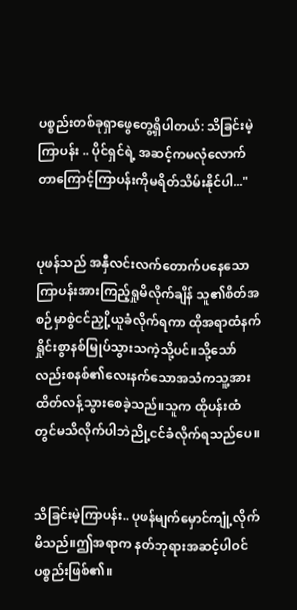ပစ္စည်းတစ်ခုရှာဖွေတွေ့ရှိပါတယ်: သိခြင်းမဲ့ကြာပန်း .. ပိုင်ရှင်ရဲ့ အဆင့်ကမလုံလောက်တာကြောင့်ကြာပန်းကိုမရိတ်သိမ်းနိုင်ပါ..."


ပုဖန်သည် အနှီလင်းလက်တောက်ပနေသောကြာပန်းအားကြည့်ရှုမိလိုက်ချိန် သူ၏စိတ်အစဉ်မှာစွဲငင်ညှို့ယူခံလိုက်ရကာ ထိုအရာထံနက်ရှိုင်းစွာနစ်မြုပ်သွားသကဲ့သို့ပင်။သို့သော်လည်းစနစ်၏လေးနက်သောအသံကသူ့အားထိတ်လန့်သွားစေခဲ့သည်။သူက ထိုပန်းထံတွင်မသိလိုက်ပါဘဲညို့ငင်ခံလိုက်ရသည်ပေ။


သိခြင်းမဲ့ကြာပန်း.. ပုဖန်မျက်မှောင်ကျုံ့လိုက်မိသည်။ဤအရာက နတ်ဘုရားအဆင့်ပါဝင်ပစ္စည်းဖြစ်၏။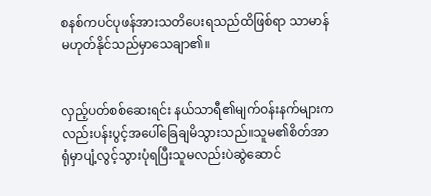စနစ်ကပင်ပုဖန်အားသတိပေးရသည်ထိဖြစ်ရာ သာမာန်မဟုတ်နိုင်သည်မှာသေချာ၏။


လှည့်ပတ်စစ်ဆေးရင်း နယ်သာရီ၏မျက်ဝန်းနက်များကလည်းပန်းပွင့်အပေါ်ခြေချမိသွားသည်။သူမ၏စိတ်အာရုံမှာပျံ့လွင့်သွားပုံရပြီးသူမလည်းပဲဆွဲဆောင်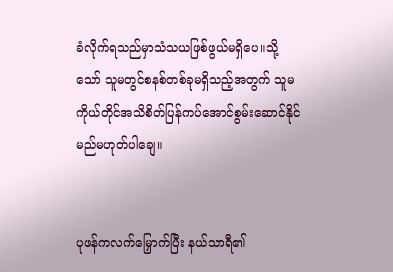ခံလိုက်ရသည်မှာသံသယဖြစ်ဖွယ်မရှိပေ။သို့သော် သူမတွင်စနစ်တစ်ခုမရှိသည့်အတွက် သူမကိုယ်တိုင်အသိစိတ်ပြန်ကပ်အောင်စွမ်းဆောင်နိုင်မည်မဟုတ်ပါချေ။


ပုဖန်ကလက်မြှောက်ပြီး နယ်သာရီ၏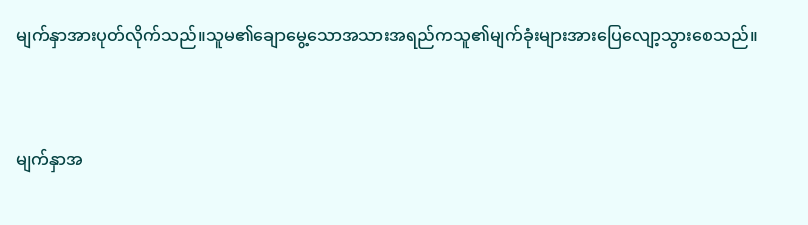မျက်နှာအားပုတ်လိုက်သည်။သူမ၏ချောမွေ့သောအသားအရည်ကသူ၏မျက်ခုံးများအားပြေလျော့သွားစေသည်။


မျက်နှာအ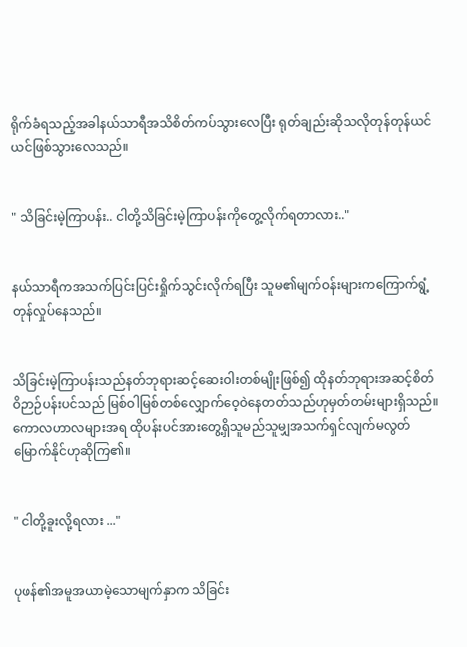ရိုက်ခံရသည့်အခါနယ်သာရီအသိစိတ်ကပ်သွားလေပြီး ရုတ်ချည်းဆိုသလိုတုန်တုန်ယင်ယင်ဖြစ်သွားလေသည်။


" သိခြင်းမဲ့ကြာပန်း.. ငါတို့သိခြင်းမဲ့ကြာပန်းကိုတွေ့လိုက်ရတာလား.."


နယ်သာရီကအသက်ပြင်းပြင်းရှိုက်သွင်းလိုက်ရပြီး သူမ၏မျက်ဝန်းများကကြောက်ရွံ့တုန်လှုပ်နေသည်။


သိခြင်းမဲ့ကြာပန်းသည်နတ်ဘုရားဆင့်ဆေးဝါးတစ်မျိုးဖြစ်၍ ထိုနတ်ဘုရားအဆင့်စိတ်ဝိဉာဉ်ပန်းပင်သည် မြစ်ဝါမြစ်တစ်လျှောက်ဝေ့ဝဲနေတတ်သည်ဟုမှတ်တမ်းများရှိသည်။ကောလဟာလများအရ ထိုပန်းပင်အားတွေ့ရှိသူမည်သူမျှအသက်ရှင်လျက်မလွတ်မြောက်နိုင်ဟုဆိုကြ၏။


" ငါတို့ခူးလို့ရလား ..."


ပုဖန်၏အမူအယာမဲ့သောမျက်နှာက သိခြင်း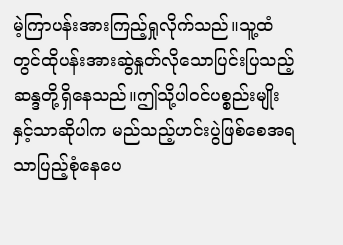မဲ့ကြာပန်းအားကြည့်ရှုလိုက်သည်။သူ့ထံတွင်ထိုပန်းအားဆွဲနှုတ်လိုသောပြင်းပြသည့်ဆန္ဒတို့ရှိနေသည်။ဤသို့ပါဝင်ပစ္စည်းမျိုးနှင့်သာဆိုပါက မည်သည့်ဟင်းပွဲဖြစ်စေအရသာပြည့်စုံနေပေ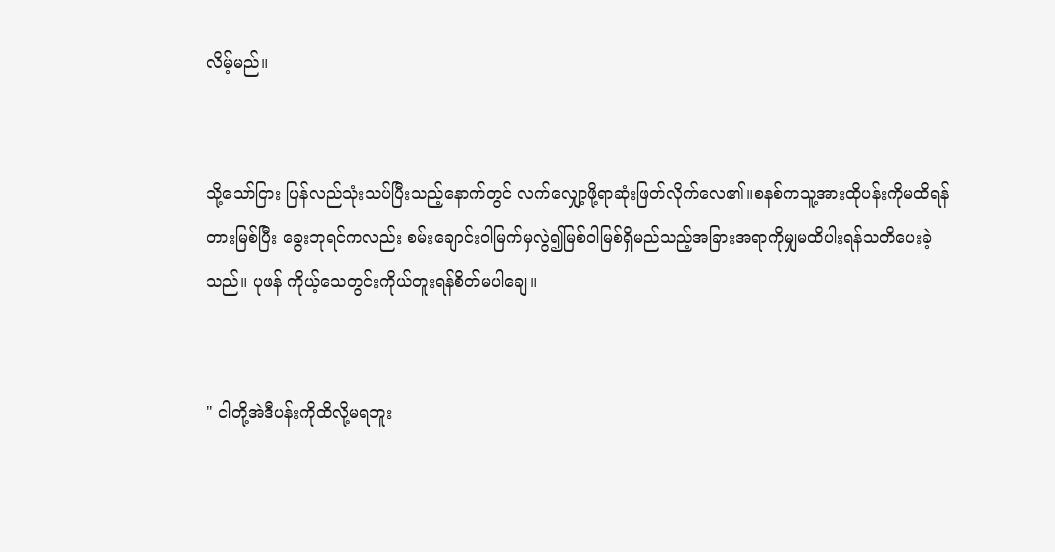လိမ့်မည်။


သို့သော်ငြား ပြန်လည်သုံးသပ်ပြီးသည့်နောက်တွင် လက်လျှော့ဖို့ရာဆုံးဖြတ်လိုက်လေ၏။စနစ်ကသူ့အားထိုပန်းကိုမထိရန်တားမြစ်ပြီး ခွေးဘုရင်ကလည်း စမ်းချောင်းဝါမြက်မှလွဲ၍မြစ်ဝါမြစ်ရှိမည်သည့်အခြားအရာကိုမျှမထိပါးရန်သတိပေးခဲ့သည်။ ပုဖန် ကိုယ့်သေတွင်းကိုယ်တူးရန်စိတ်မပါချေ။


" ငါတို့အဲဒီပန်းကိုထိလို့မရဘူး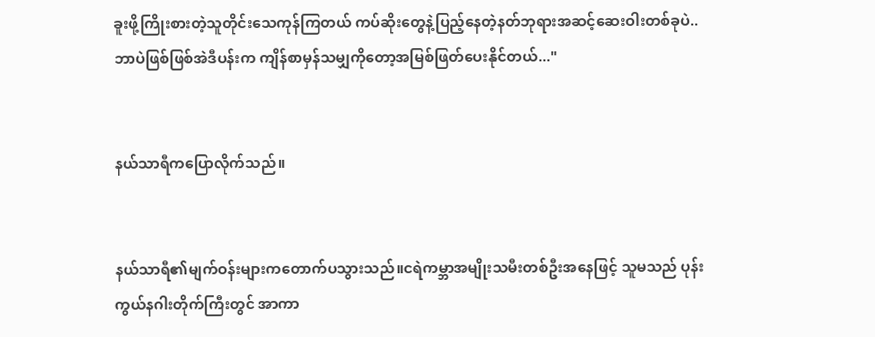ခူးဖို့ကြိုးစားတဲ့သူတိုင်းသေကုန်ကြတယ် ကပ်ဆိုးတွေနဲ့ပြည့်နေတဲ့နတ်ဘုရားအဆင့်ဆေးဝါးတစ်ခုပဲ.. ဘာပဲဖြစ်ဖြစ်အဲဒီပန်းက ကျိန်စာမှန်သမျှကိုတော့အမြစ်ဖြတ်ပေးနိုင်တယ်..."


နယ်သာရီကပြောလိုက်သည်။


နယ်သာရီ၏မျက်ဝန်းများကတောက်ပသွားသည်။ငရဲကမ္ဘာအမျိုးသမီးတစ်ဦးအနေဖြင့် သူမသည် ပုန်းကွယ်နဂါးတိုက်ကြီးတွင် အာကာ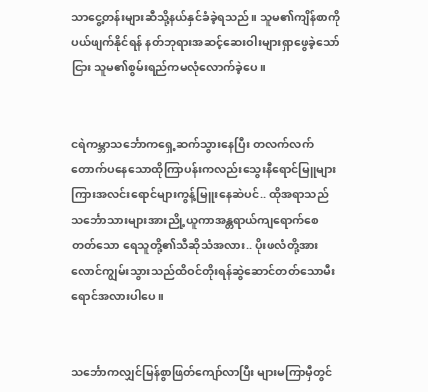သာငွေ့တန်းများဆီသို့နယ်နှင်ခံခဲ့ရသည်။ သူမ၏ကျိန်စာကိုပယ်ဖျက်နိုင်ရန် နတ်ဘုရားအဆင့်ဆေးဝါးများရှာဖွေခဲ့သော်ငြား သူမ၏စွမ်းရည်ကမလုံလောက်ခဲ့ပေ။


ငရဲကမ္ဘာသင်္ဘောကရှေ့ဆက်သွားနေပြီး တလက်လက်တောက်ပနေသောထိုကြာပန်းကလည်းသွေးနီရောင်မြူများကြားအလင်းရောင်များကွန့်မြူးနေဆဲပင်.. ထိုအရာသည် သင်္ဘောသားများအားညို့ယူကာအန္တရာယ်ကျရောက်စေတတ်သော ရေသူတို့၏သီဆိုသံအလား.. ပိုးဖလံတို့အားလောင်ကျွမ်းသွားသည်ထိဝင်တိုးရန်ဆွဲဆောင်တတ်သောမီးရောင်အလားပါပေ။


သင်္ဘောကလျှင်မြန်စွာဖြတ်ကျော်လာပြီး များမကြာမှီတွင်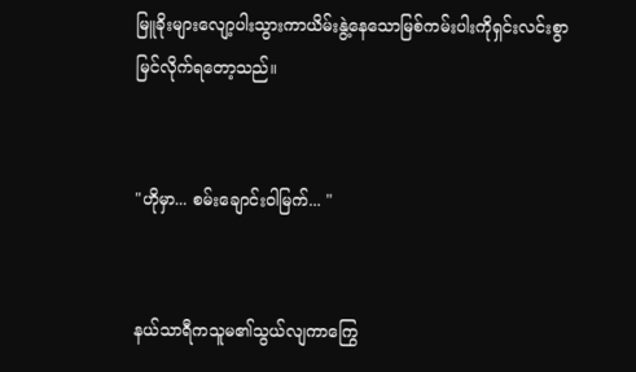မြူခိုးများလျော့ပါးသွားကာယိမ်းနွဲ့နေသောမြစ်ကမ်းပါးကိုရှင်းလင်းစွာမြင်လိုက်ရတော့သည်။


"ဟိုမှာ... စမ်းချောင်းဝါမြက်... "


နယ်သာရီကသူမ၏သွယ်လျကာကြွေ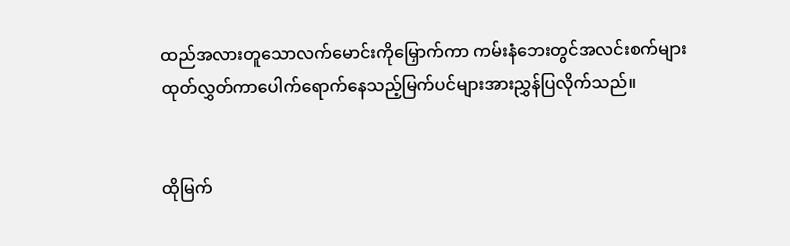ထည်အလားတူသောလက်မောင်းကိုမြှောက်ကာ ကမ်းနံဘေးတွင်အလင်းစက်များထုတ်လွှတ်ကာပေါက်ရောက်နေသည့်မြက်ပင်များအားညွှန်ပြလိုက်သည်။


ထိုမြက်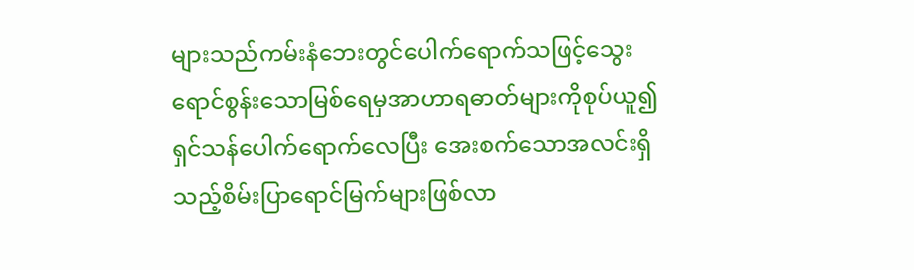များသည်ကမ်းနံဘေးတွင်ပေါက်ရောက်သဖြင့်သွေးရောင်စွန်းသောမြစ်ရေမှအာဟာရဓာတ်များကိုစုပ်ယူ၍ရှင်သန်ပေါက်ရောက်လေပြီး အေးစက်သောအလင်းရှိသည့်စိမ်းပြာရောင်မြက်များဖြစ်လာ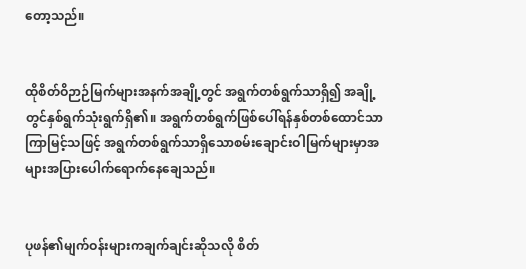တော့သည်။


ထိုစိတ်ဝိဉာဉ်မြက်များအနက်အချို့တွင် အရွက်တစ်ရွက်သာရှိ၍ အချို့တွင်နှစ်ရွက်သုံးရွက်ရှိ၏။ အရွက်တစ်ရွက်ဖြစ်ပေါ်ရန်နှစ်တစ်ထောင်သာကြာမြင့်သဖြင့် အရွက်တစ်ရွက်သာရှိသောစမ်းချောင်းဝါမြက်များမှာအများအပြားပေါက်ရောက်နေချေသည်။


ပုဖန်၏မျက်ဝန်းများကချက်ချင်းဆိုသလို စိတ်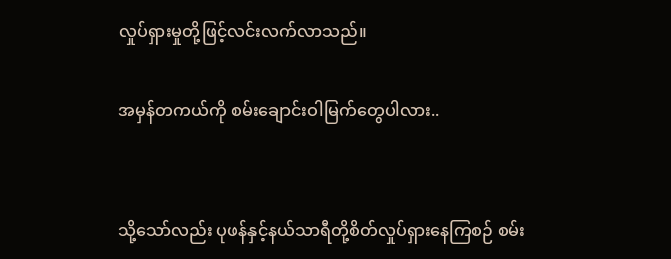လှုပ်ရှားမှုတို့ဖြင့်လင်းလက်လာသည်။

အမှန်တကယ်ကို စမ်းချောင်းဝါမြက်တွေပါလား..


သို့သော်လည်း ပုဖန်နှင့်နယ်သာရီတို့စိတ်လှုပ်ရှားနေကြစဉ် စမ်း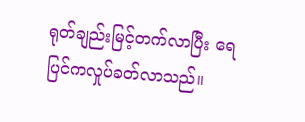ရုတ်ချည်းမြင့်တက်လာပြီး ရေပြင်ကလှုပ်ခတ်လာသည်။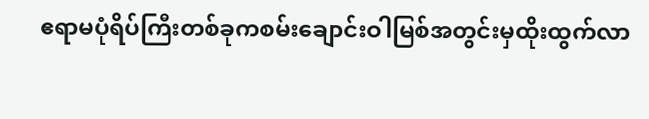ဧရာမပုံရိပ်ကြီးတစ်ခုကစမ်းချောင်းဝါမြစ်အတွင်းမှထိုးထွက်လာ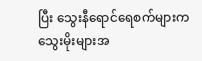ပြီး သွေးနီရောင်ရေစက်များက သွေးမိုးများအ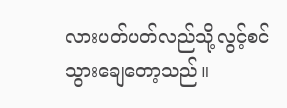လားပတ်ပတ်လည်သို့လွင့်စင်သွားချေတော့သည်။